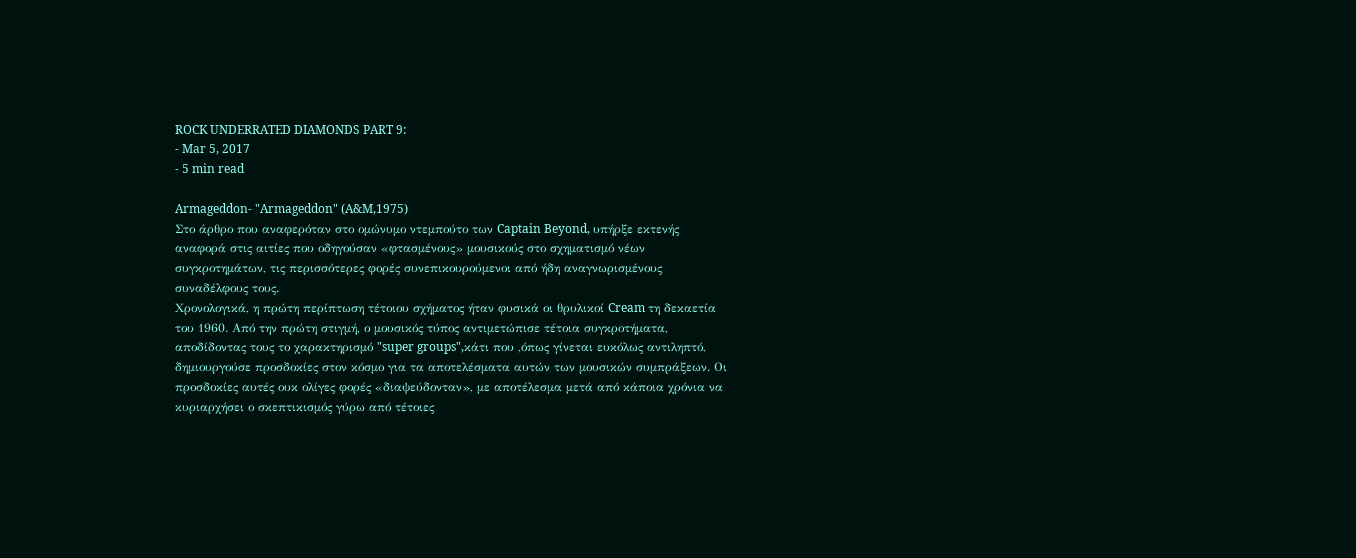ROCK UNDERRATED DIAMONDS PART 9:
- Mar 5, 2017
- 5 min read

Armageddon- "Armageddon" (A&M,1975)
Στο άρθρο που αναφερόταν στο ομώνυμο ντεμπούτο των Captain Beyond, υπήρξε εκτενής αναφορά στις αιτίες που οδηγούσαν «φτασμένους» μουσικούς στο σχηματισμό νέων συγκροτημάτων, τις περισσότερες φορές συνεπικουρούμενοι από ήδη αναγνωρισμένους συναδέλφους τους.
Χρονολογικά, η πρώτη περίπτωση τέτοιου σχήματος ήταν φυσικά οι θρυλικοί Cream τη δεκαετία του 1960. Από την πρώτη στιγμή, ο μουσικός τύπος αντιμετώπισε τέτοια συγκροτήματα, αποδίδοντας τους το χαρακτηρισμό "super groups",κάτι που ,όπως γίνεται ευκόλως αντιληπτό, δημιουργούσε προσδοκίες στον κόσμο για τα αποτελέσματα αυτών των μουσικών συμπράξεων. Οι προσδοκίες αυτές ουκ ολίγες φορές «διαψεύδονταν», με αποτέλεσμα μετά από κάποια χρόνια να κυριαρχήσει ο σκεπτικισμός γύρω από τέτοιες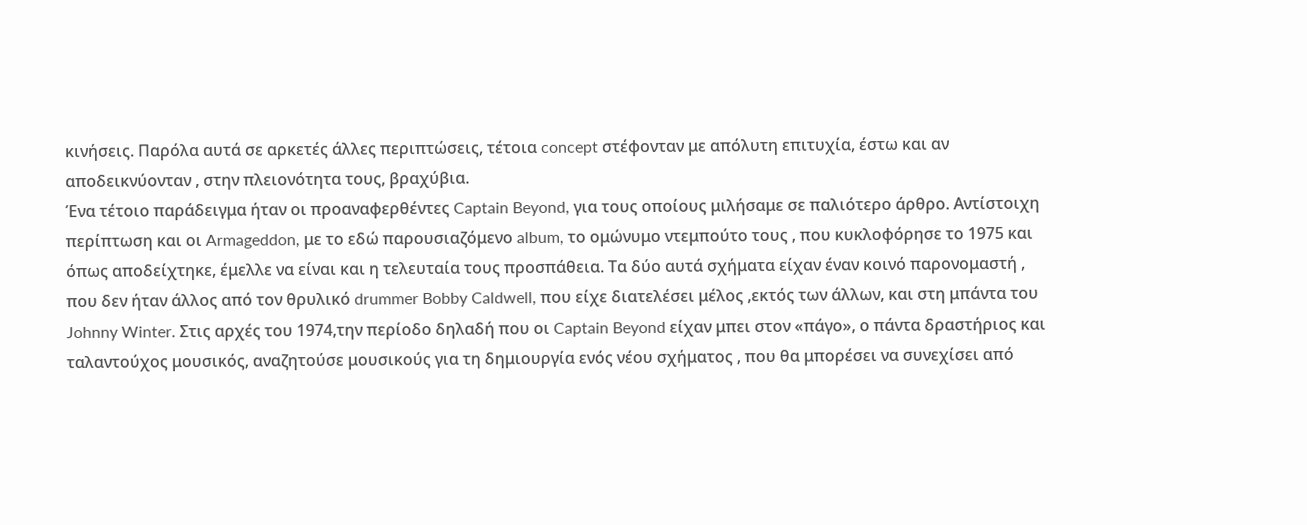κινήσεις. Παρόλα αυτά σε αρκετές άλλες περιπτώσεις, τέτοια concept στέφονταν με απόλυτη επιτυχία, έστω και αν αποδεικνύονταν , στην πλειονότητα τους, βραχύβια.
Ένα τέτοιο παράδειγμα ήταν οι προαναφερθέντες Captain Beyond, για τους οποίους μιλήσαμε σε παλιότερο άρθρο. Αντίστοιχη περίπτωση και οι Armageddon, με το εδώ παρουσιαζόμενο album, το ομώνυμο ντεμπούτο τους , που κυκλοφόρησε το 1975 και όπως αποδείχτηκε, έμελλε να είναι και η τελευταία τους προσπάθεια. Τα δύο αυτά σχήματα είχαν έναν κοινό παρονομαστή , που δεν ήταν άλλος από τον θρυλικό drummer Bobby Caldwell, που είχε διατελέσει μέλος ,εκτός των άλλων, και στη μπάντα του Johnny Winter. Στις αρχές του 1974,την περίοδο δηλαδή που οι Captain Beyond είχαν μπει στον «πάγο», ο πάντα δραστήριος και ταλαντούχος μουσικός, αναζητούσε μουσικούς για τη δημιουργία ενός νέου σχήματος , που θα μπορέσει να συνεχίσει από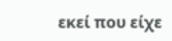εκεί που είχε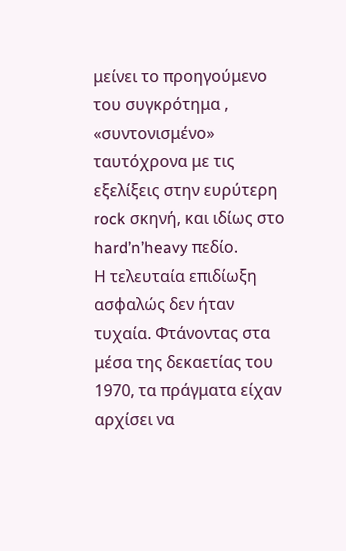μείνει το προηγούμενο του συγκρότημα , «συντονισμένο» ταυτόχρονα με τις εξελίξεις στην ευρύτερη rock σκηνή, και ιδίως στο hard’n’heavy πεδίο.
Η τελευταία επιδίωξη ασφαλώς δεν ήταν τυχαία. Φτάνοντας στα μέσα της δεκαετίας του 1970, τα πράγματα είχαν αρχίσει να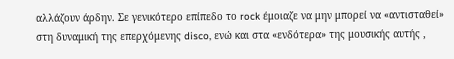αλλάζουν άρδην. Σε γενικότερο επίπεδο το rock έμοιαζε να μην μπορεί να «αντισταθεί» στη δυναμική της επερχόμενης disco, ενώ και στα «ενδότερα» της μουσικής αυτής ,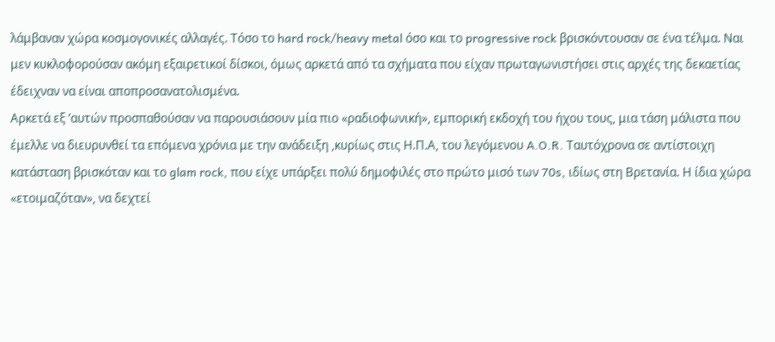λάμβαναν χώρα κοσμογονικές αλλαγές. Τόσο το hard rock/heavy metal όσο και το progressive rock βρισκόντουσαν σε ένα τέλμα. Ναι μεν κυκλοφορούσαν ακόμη εξαιρετικοί δίσκοι, όμως αρκετά από τα σχήματα που είχαν πρωταγωνιστήσει στις αρχές της δεκαετίας έδειχναν να είναι αποπροσανατολισμένα.
Αρκετά εξ ’αυτών προσπαθούσαν να παρουσιάσουν μία πιο «ραδιοφωνική», εμπορική εκδοχή του ήχου τους, μια τάση μάλιστα που έμελλε να διευρυνθεί τα επόμενα χρόνια με την ανάδειξη ,κυρίως στις Η.Π.Α, του λεγόμενου A.O.R. Ταυτόχρονα σε αντίστοιχη κατάσταση βρισκόταν και το glam rock, που είχε υπάρξει πολύ δημοφιλές στο πρώτο μισό των 70s, ιδίως στη Βρετανία. Η ίδια χώρα «ετοιμαζόταν», να δεχτεί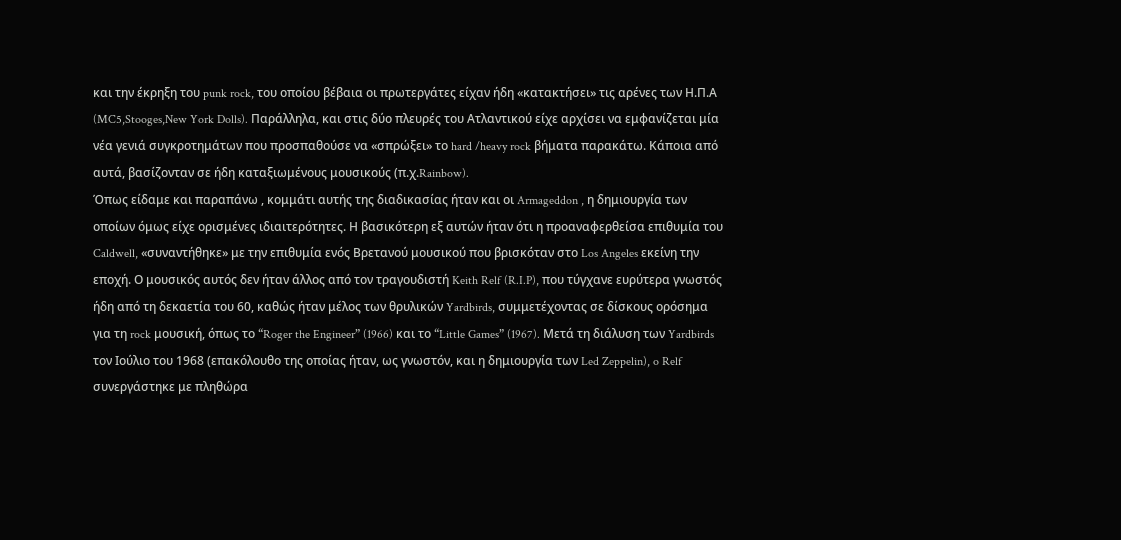και την έκρηξη του punk rock, του οποίου βέβαια οι πρωτεργάτες είχαν ήδη «κατακτήσει» τις αρένες των Η.Π.Α (MC5,Stooges,New York Dolls). Παράλληλα, και στις δύο πλευρές του Ατλαντικού είχε αρχίσει να εμφανίζεται μία νέα γενιά συγκροτημάτων που προσπαθούσε να «σπρώξει» το hard /heavy rock βήματα παρακάτω. Κάποια από αυτά, βασίζονταν σε ήδη καταξιωμένους μουσικούς (π.χ.Rainbow).
Όπως είδαμε και παραπάνω , κομμάτι αυτής της διαδικασίας ήταν και οι Armageddon , η δημιουργία των οποίων όμως είχε ορισμένες ιδιαιτερότητες. Η βασικότερη εξ αυτών ήταν ότι η προαναφερθείσα επιθυμία του Caldwell, «συναντήθηκε» με την επιθυμία ενός Βρετανού μουσικού που βρισκόταν στο Los Angeles εκείνη την εποχή. Ο μουσικός αυτός δεν ήταν άλλος από τον τραγουδιστή Keith Relf (R.I.P), που τύγχανε ευρύτερα γνωστός ήδη από τη δεκαετία του 60, καθώς ήταν μέλος των θρυλικών Yardbirds, συμμετέχοντας σε δίσκους ορόσημα για τη rock μουσική, όπως το “Roger the Engineer” (1966) και το “Little Games” (1967). Μετά τη διάλυση των Yardbirds τον Ιούλιο του 1968 (επακόλουθο της οποίας ήταν, ως γνωστόν, και η δημιουργία των Led Zeppelin), o Relf συνεργάστηκε με πληθώρα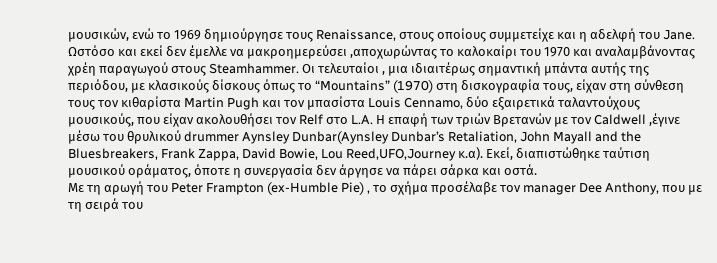μουσικών, ενώ το 1969 δημιούργησε τους Renaissance, στους οποίους συμμετείχε και η αδελφή του Jane. Ωστόσο και εκεί δεν έμελλε να μακροημερεύσει ,αποχωρώντας το καλοκαίρι του 1970 και αναλαμβάνοντας χρέη παραγωγού στους Steamhammer. Οι τελευταίοι , μια ιδιαιτέρως σημαντική μπάντα αυτής της περιόδου, με κλασικούς δίσκους όπως το “Mountains” (1970) στη δισκογραφία τους, είχαν στη σύνθεση τους τον κιθαρίστα Martin Pugh και τον μπασίστα Louis Cennamo, δύο εξαιρετικά ταλαντούχους μουσικούς, που είχαν ακολουθήσει τον Relf στο L.A. Η επαφή των τριών Βρετανών με τον Caldwell ,έγινε μέσω του θρυλικού drummer Aynsley Dunbar(Aynsley Dunbar’s Retaliation, John Mayall and the Bluesbreakers, Frank Zappa, David Bowie, Lou Reed,UFO,Journey κ.α). Εκεί, διαπιστώθηκε ταύτιση μουσικού οράματος, όποτε η συνεργασία δεν άργησε να πάρει σάρκα και οστά.
Με τη αρωγή του Peter Frampton (ex-Humble Pie) , το σχήμα προσέλαβε τον manager Dee Anthony, που με τη σειρά του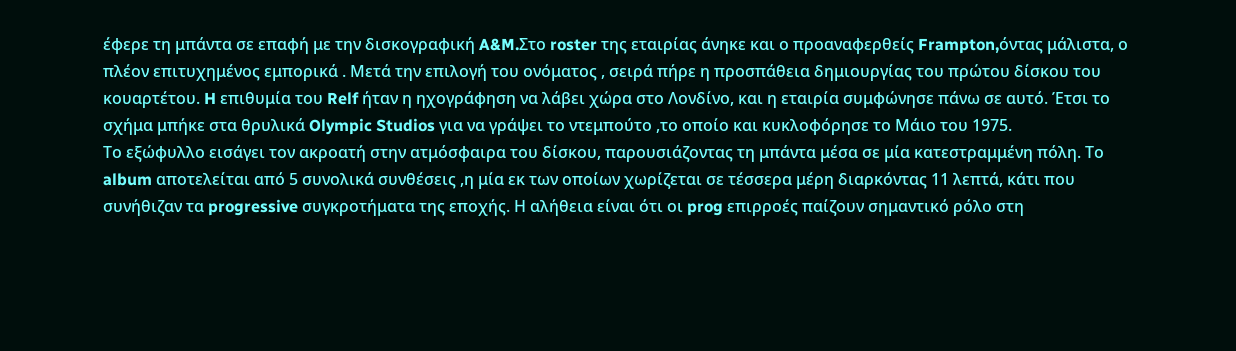έφερε τη μπάντα σε επαφή με την δισκογραφική A&M.Στο roster της εταιρίας άνηκε και ο προαναφερθείς Frampton,όντας μάλιστα, ο πλέον επιτυχημένος εμπορικά . Μετά την επιλογή του ονόματος , σειρά πήρε η προσπάθεια δημιουργίας του πρώτου δίσκου του κουαρτέτου. H επιθυμία του Relf ήταν η ηχογράφηση να λάβει χώρα στο Λονδίνο, και η εταιρία συμφώνησε πάνω σε αυτό. Έτσι το σχήμα μπήκε στα θρυλικά Olympic Studios για να γράψει το ντεμπούτο ,το οποίο και κυκλοφόρησε το Μάιο του 1975.
Το εξώφυλλο εισάγει τον ακροατή στην ατμόσφαιρα του δίσκου, παρουσιάζοντας τη μπάντα μέσα σε μία κατεστραμμένη πόλη. Το album αποτελείται από 5 συνολικά συνθέσεις ,η μία εκ των οποίων χωρίζεται σε τέσσερα μέρη διαρκόντας 11 λεπτά, κάτι που συνήθιζαν τα progressive συγκροτήματα της εποχής. Η αλήθεια είναι ότι οι prog επιρροές παίζουν σημαντικό ρόλο στη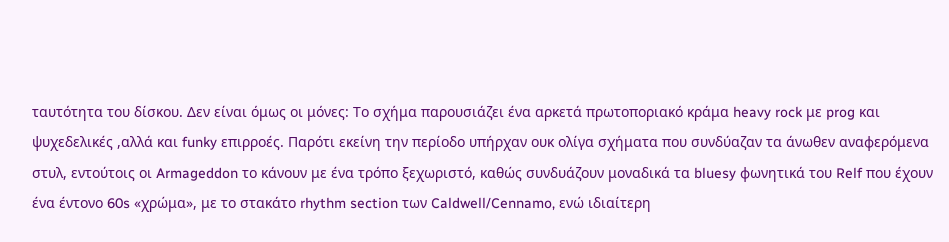ταυτότητα του δίσκου. Δεν είναι όμως οι μόνες: Το σχήμα παρουσιάζει ένα αρκετά πρωτοποριακό κράμα heavy rock με prog και ψυχεδελικές ,αλλά και funky επιρροές. Παρότι εκείνη την περίοδο υπήρχαν ουκ ολίγα σχήματα που συνδύαζαν τα άνωθεν αναφερόμενα στυλ, εντούτοις οι Armageddon το κάνουν με ένα τρόπο ξεχωριστό, καθώς συνδυάζουν μοναδικά τα bluesy φωνητικά του Relf που έχουν ένα έντονο 60s «χρώμα», με το στακάτο rhythm section των Caldwell/Cennamo, ενώ ιδιαίτερη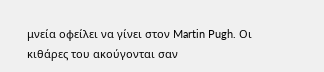μνεία οφείλει να γίνει στον Martin Pugh. Οι κιθάρες του ακούγονται σαν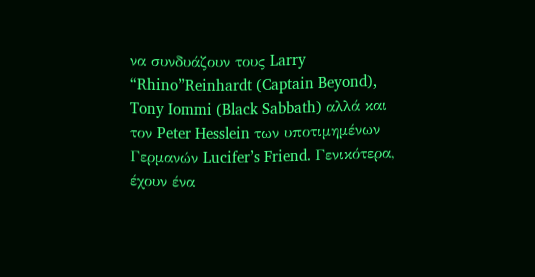να συνδυάζουν τους Larry “Rhino”Reinhardt (Captain Beyond), Tony Iommi (Black Sabbath) αλλά και τον Peter Hesslein των υποτιμημένων Γερμανών Lucifer’s Friend. Γενικότερα, έχουν ένα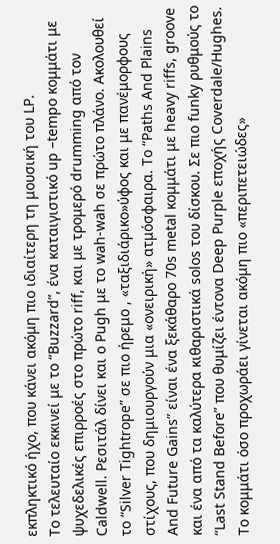εκπληκτικό ήχο, που κάνει ακόμη πιο ιδιαίτερη τη μουσική του LP.
Το τελευταίο εκκινεί με το “Buzzard”, ένα καταιγιστικό up –tempo κομμάτι με ψυχεδελικές επιρροές στο πρώτο riff, και με τρομερό drumming από τον Caldwell. Ρεσιτάλ δίνει και ο Pugh με το wah-wah σε πρώτο πλάνο. Ακολουθεί το “Silver Tightrope” σε πιο ήρεμο , «ταξιδιάρικο»ύφος και με πανέμορφους στίχους, που δημιουργούν μια «ονειρική» ατμόσφαιρα. Το “Paths And Plains And Future Gains” είναι ένα ξεκάθαρο 70s metal κομμάτι με heavy riffs, groove και ένα από τα καλύτερα κιθαριστικά solos του δίσκου. Σε πιο funky ρυθμούς το “Last Stand Before” που θυμίζει έντονα Deep Purple εποχής Coverdale/Hughes. Το κομμάτι όσο προχωράει γίνεται ακόμη πιο «περιπετειώδες»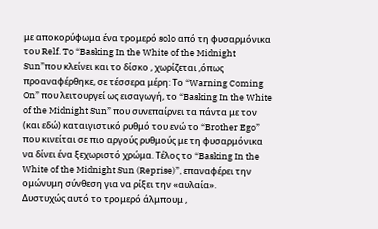με αποκορύφωμα ένα τρομερό solo από τη φυσαρμόνικα του Relf. To “Basking In the White of the Midnight Sun”που κλείνει και το δίσκο , χωρίζεται ,όπως προαναφέρθηκε, σε τέσσερα μέρη: Το “Warning Coming On” που λειτουργεί ως εισαγωγή, το “Basking In the White of the Midnight Sun” που συνεπαίρνει τα πάντα με τον (και εδώ) καταιγιστικό ρυθμό του ενώ το “Brother Ego” που κινείται σε πιο αργούς ρυθμούς με τη φυσαρμόνικα να δίνει ένα ξεχωριστό χρώμα. Τέλος το “Basking In the White of the Midnight Sun (Reprise)”, επαναφέρει την ομώνυμη σύνθεση για να ρίξει την «αυλαία».
Δυστυχώς αυτό το τρομερό άλμπουμ ,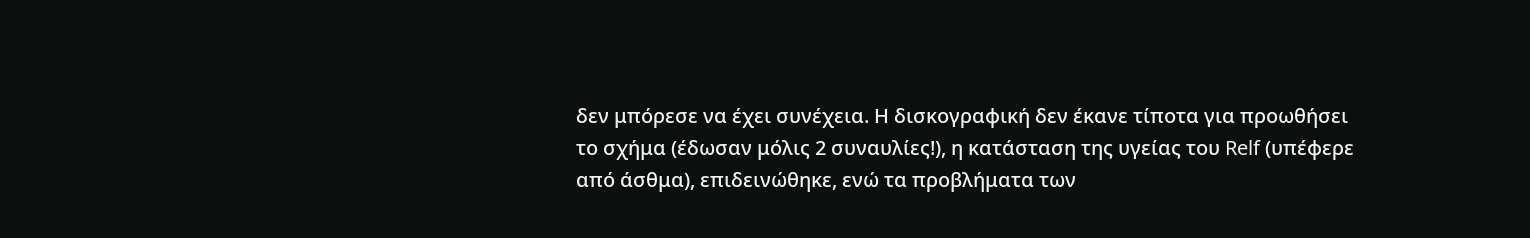δεν μπόρεσε να έχει συνέχεια. Η δισκογραφική δεν έκανε τίποτα για προωθήσει το σχήμα (έδωσαν μόλις 2 συναυλίες!), η κατάσταση της υγείας του Relf (υπέφερε από άσθμα), επιδεινώθηκε, ενώ τα προβλήματα των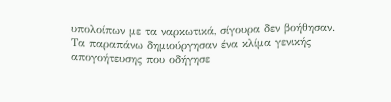υπολοίπων με τα ναρκωτικά, σίγουρα δεν βοήθησαν. Τα παραπάνω δημιούργησαν ένα κλίμα γενικής απογοήτευσης που οδήγησε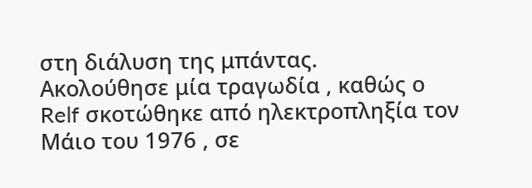στη διάλυση της μπάντας.
Ακολούθησε μία τραγωδία , καθώς ο Relf σκοτώθηκε από ηλεκτροπληξία τον Μάιο του 1976 , σε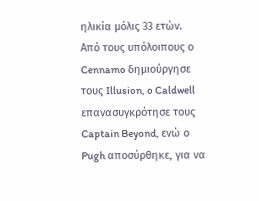ηλικία μόλις 33 ετών.
Από τους υπόλοιπους ο Cennamo δημιούργησε τους Illusion, o Caldwell επανασυγκρότησε τους Captain Beyond, ενώ ο Pugh αποσύρθηκε, για να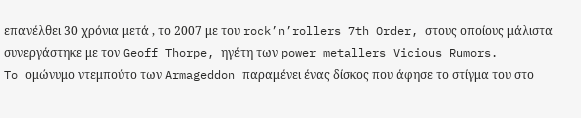επανέλθει 30 χρόνια μετά , το 2007 με του rock’n’rollers 7th Order, στους οποίους μάλιστα συνεργάστηκε με τον Geoff Thorpe, ηγέτη των power metallers Vicious Rumors.
To ομώνυμο ντεμπούτο των Armageddon παραμένει ένας δίσκος που άφησε το στίγμα του στο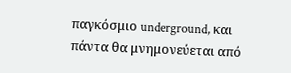παγκόσμιο underground, και πάντα θα μνημονεύεται από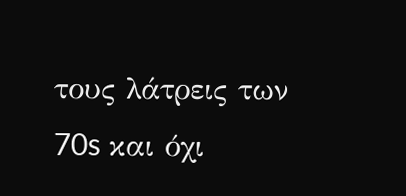τους λάτρεις των 70s και όχι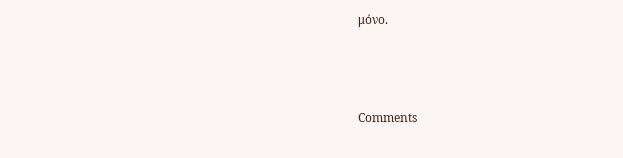μόνο.



Comments